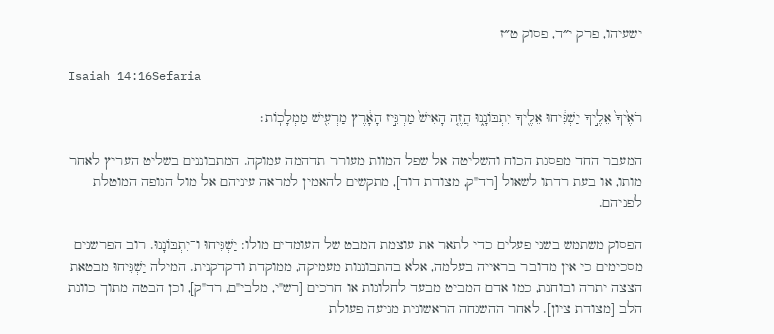ישעיהו, פרק י״ד, פסוק ט״ז

Isaiah 14:16Sefaria

רֹאֶ֙יךָ֙ אֵלֶ֣יךָ יַשְׁגִּ֔יחוּ אֵלֶ֖יךָ יִתְבּוֹנָ֑נוּ הֲזֶ֤ה הָאִישׁ֙ מַרְגִּ֣יז הָאָ֔רֶץ מַרְעִ֖ישׁ מַמְלָכֽוֹת׃

המעבר החד מפסגת הכוח והשליטה אל שפל המוות מעורר תדהמה עמוקה. המתבוננים בשליט העריץ לאחר מותו, או בעת רדתו לשאול [רד"ק, מצודת דוד], מתקשים להאמין למראה עיניהם אל מול הגופה המוטלת לפניהם.

הפסוק משתמש בשני פעלים כדי לתאר את עוצמת המבט של העומדים מולו: יַשְׁגִּיחוּ ו־יִתְבּוֹנָנוּ. רוב הפרשנים מסכימים כי אין מדובר בראייה בעלמה, אלא בהתבוננות מעמיקה, ממוקדת ודקדקנית. המילה יַשְׁגִּיחוּ מבטאת הצצה יתרה ובוחנת, כמו אדם המביט מבעד לחלונות או חרכים [רש"י, מלבי"ם, רד"ק], וכן הבטה מתוך כוונת הלב [מצודת ציון]. לאחר ההשגחה הראשונית מגיעה פעולת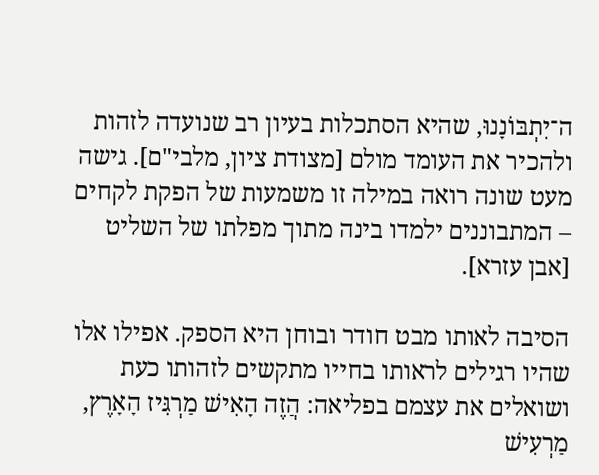ה־יִתְבּוֹנָנוּ, שהיא הסתכלות בעיון רב שנועדה לזהות ולהכיר את העומד מולם [מצודת ציון, מלבי"ם]. גישה מעט שונה רואה במילה זו משמעות של הפקת לקחים – המתבוננים ילמדו בינה מתוך מפלתו של השליט [אבן עזרא].

הסיבה לאותו מבט חודר ובוחן היא הספק. אפילו אלו שהיו רגילים לראותו בחייו מתקשים לזהותו כעת ושואלים את עצמם בפליאה: הֲזֶה הָאִישׁ מַרְגִּיז הָאָרֶץ, מַרְעִישׁ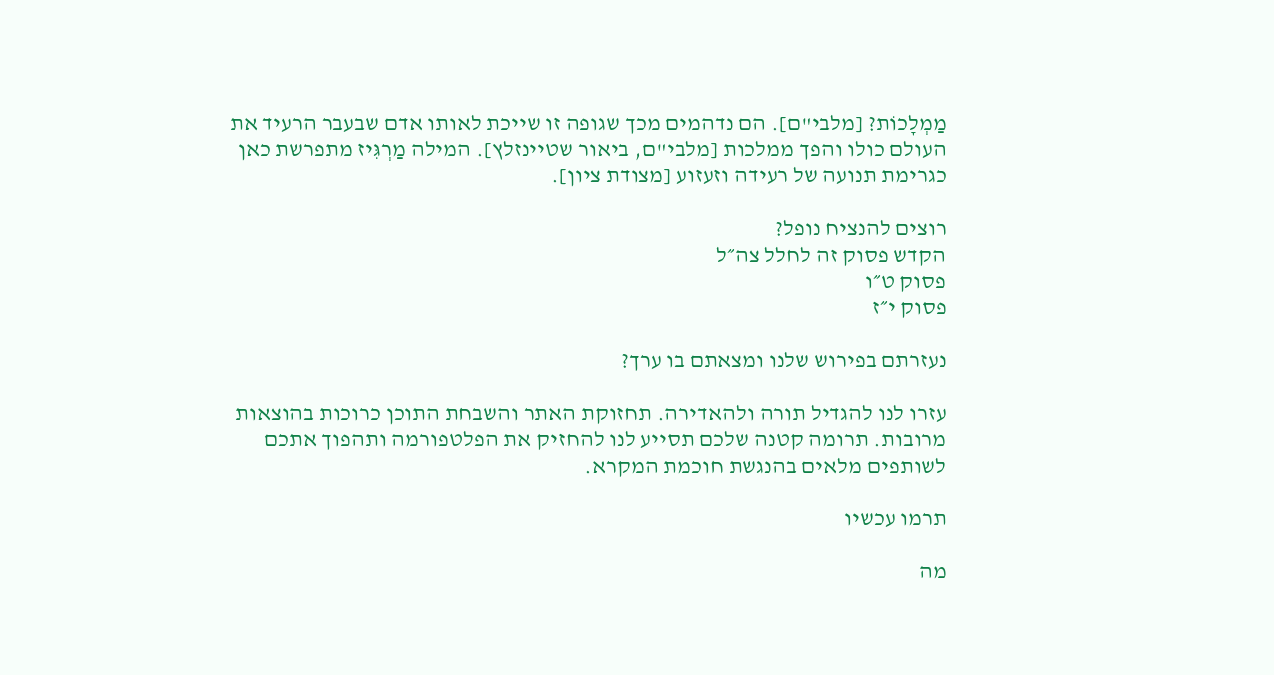מַמְלָכוֹת? [מלבי"ם]. הם נדהמים מכך שגופה זו שייכת לאותו אדם שבעבר הרעיד את העולם כולו והפך ממלכות [מלבי"ם, ביאור שטיינזלץ]. המילה מַרְגִּיז מתפרשת כאן כגרימת תנועה של רעידה וזעזוע [מצודת ציון].

רוצים להנציח נופל?
הקדש פסוק זה לחלל צה״ל
פסוק ט״ו
פסוק י״ז

נעזרתם בפירוש שלנו ומצאתם בו ערך?

עזרו לנו להגדיל תורה ולהאדירה. תחזוקת האתר והשבחת התוכן כרוכות בהוצאות מרובות. תרומה קטנה שלכם תסייע לנו להחזיק את הפלטפורמה ותהפוך אתכם לשותפים מלאים בהנגשת חוכמת המקרא.

תרמו עכשיו

מה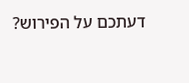דעתכם על הפירוש?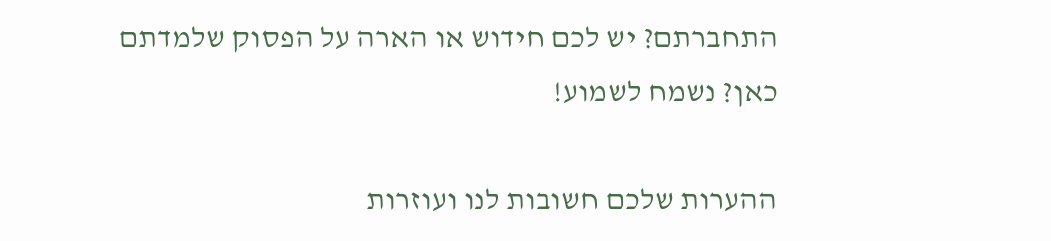התחברתם? יש לכם חידוש או הארה על הפסוק שלמדתם כאן? נשמח לשמוע!

ההערות שלכם חשובות לנו ועוזרות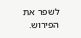לשפר את הפירוש.